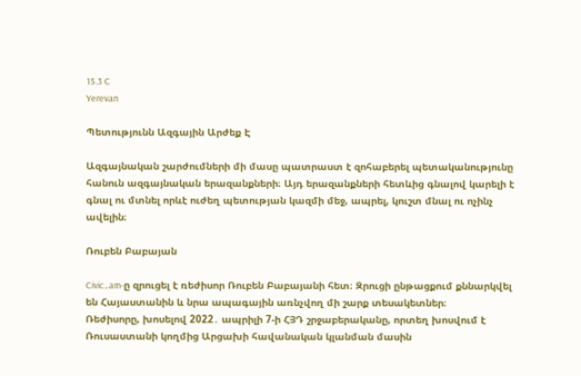15.3 C
Yerevan

Պետությունն Ազգային Արժեք Է

Ազգայնական շարժումների մի մասը պատրաստ է զոհաբերել պետականությունը հանուն ազգայնական երազանքների։ Այդ երազանքների հետևից գնալով կարելի է գնալ ու մտնել որևէ ուժեղ պետության կազմի մեջ, ապրել, կուշտ մնալ ու ոչինչ ավելին։

Ռուբեն Բաբայան

Civic․am‑ը զրուցել է ռեժիսոր Ռուբեն Բաբայանի հետ։ Զրուցի ընթացքում քննարկվել են Հայաստանին և նրա ապագային առնչվող մի շարք տեսակետներ։
Ռեժիսորը, խոսելով 2022․ ապրիլի 7‑ի ՀՅԴ շրջաբերականը, որտեղ խոսվում է Ռուսաստանի կողմից Արցախի հավանական կլանման մասին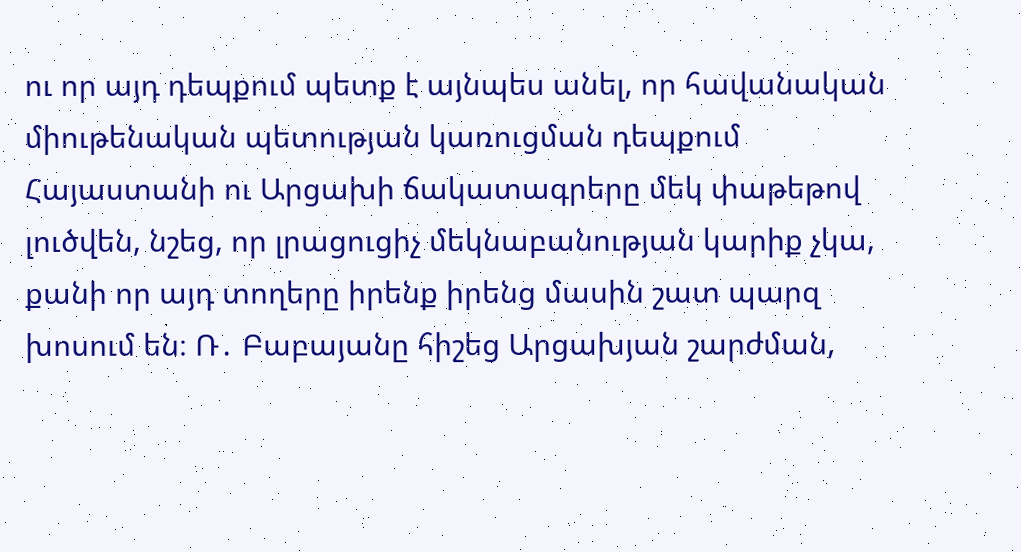ու որ այդ դեպքում պետք է այնպես անել, որ հավանական միութենական պետության կառուցման դեպքում Հայաստանի ու Արցախի ճակատագրերը մեկ փաթեթով լուծվեն, նշեց, որ լրացուցիչ մեկնաբանության կարիք չկա, քանի որ այդ տողերը իրենք իրենց մասին շատ պարզ խոսում են։ Ռ․ Բաբայանը հիշեց Արցախյան շարժման,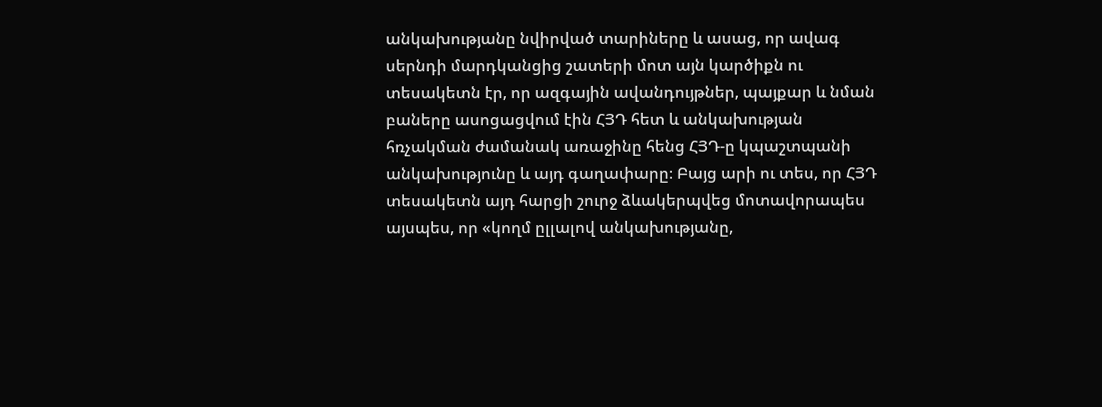անկախությանը նվիրված տարիները և ասաց, որ ավագ սերնդի մարդկանցից շատերի մոտ այն կարծիքն ու տեսակետն էր, որ ազգային ավանդույթներ, պայքար և նման բաները ասոցացվում էին ՀՅԴ հետ և անկախության հռչակման ժամանակ առաջինը հենց ՀՅԴ‑ը կպաշտպանի անկախությունը և այդ գաղափարը։ Բայց արի ու տես, որ ՀՅԴ տեսակետն այդ հարցի շուրջ ձևակերպվեց մոտավորապես այսպես, որ «կողմ ըլլալով անկախությանը,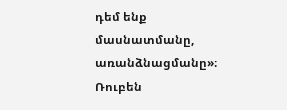դեմ ենք մասնատմանը, առանձնացմանը»։
Ռուբեն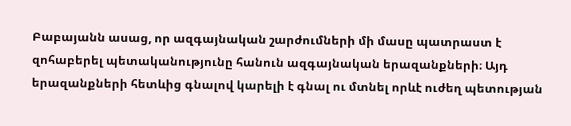Բաբայանն ասաց, որ ազգայնական շարժումների մի մասը պատրաստ է զոհաբերել պետականությունը հանուն ազգայնական երազանքների։ Այդ երազանքների հետևից գնալով կարելի է գնալ ու մտնել որևէ ուժեղ պետության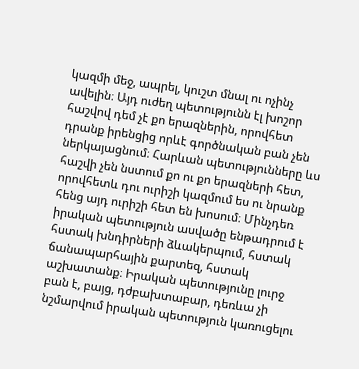կազմի մեջ, ապրել, կուշտ մնալ ու ոչինչ ավելին։ Այդ ուժեղ պետությունն էլ խոշոր հաշվով դեմ չէ քո երազներին, որովհետ դրանք իրենցից որևէ գործնական բան չեն ներկայացնում։ Հարևան պետությունները ևս հաշվի չեն նստում քո ու քո երազների հետ, որովհետև դու ուրիշի կազմում ես ու նրանք հենց այդ ուրիշի հետ են խոսում։ Մինչդեռ իրական պետություն ասվածը ենթադրում է հստակ խնդիրների ձևակերպում, հստակ ճանապարհային քարտեզ, հստակ աշխատանք։ Իրական պետությունը լուրջ բան է, բայց, դժբախտաբար, դեռևա չի նշմարվում իրական պետություն կառուցելու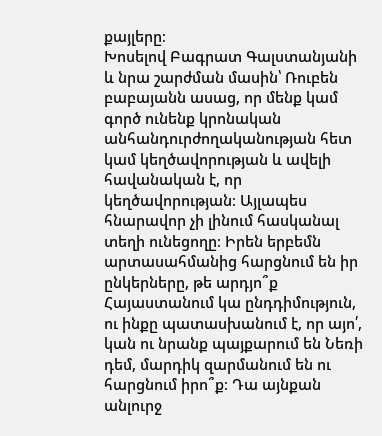քայլերը։
Խոսելով Բագրատ Գալստանյանի և նրա շարժման մասին՝ Ռուբեն բաբայանն ասաց, որ մենք կամ գործ ունենք կրոնական անհանդուրժողականության հետ կամ կեղծավորության և ավելի հավանական է, որ կեղծավորության։ Այլապես հնարավոր չի լինում հասկանալ տեղի ունեցողը։ Իրեն երբեմն արտասահմանից հարցնում են իր ընկերները, թե արդյո՞ք Հայաստանում կա ընդդիմություն, ու ինքը պատասխանում է, որ այո՛, կան ու նրանք պայքարում են Նեռի դեմ, մարդիկ զարմանում են ու հարցնում իրո՞ք։ Դա այնքան անլուրջ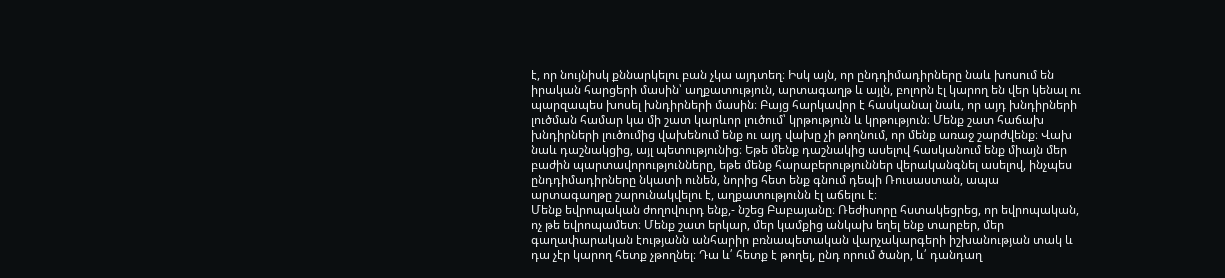է, որ նույնիսկ քննարկելու բան չկա այդտեղ։ Իսկ այն, որ ընդդիմադիրները նաև խոսում են իրական հարցերի մասին՝ աղքատություն, արտագաղթ և այլն, բոլորն էլ կարող են վեր կենալ ու պարզապես խոսել խնդիրների մասին։ Բայց հարկավոր է հասկանալ նաև, որ այդ խնդիրների լուծման համար կա մի շատ կարևոր լուծում՝ կրթություն և կրթություն։ Մենք շատ հաճախ խնդիրների լուծումից վախենում ենք ու այդ վախը չի թողնում, որ մենք առաջ շարժվենք։ Վախ նաև դաշնակցից, այլ պետությունից։ Եթե մենք դաշնակից ասելով հասկանում ենք միայն մեր բաժին պարտավորությունները, եթե մենք հարաբերություններ վերականգնել ասելով, ինչպես ընդդիմադիրները նկատի ունեն, նորից հետ ենք գնում դեպի Ռուսաստան, ապա արտագաղթը շարունակվելու է, աղքատությունն էլ աճելու է։
Մենք եվրոպական ժողովուրդ ենք,- նշեց Բաբայանը։ Ռեժիսորը հստակեցրեց, որ եվրոպական, ոչ թե եվրոպամետ։ Մենք շատ երկար, մեր կամքից անկախ եղել ենք տարբեր, մեր գաղափարական էությանն անհարիր բռնապետական վարչակարգերի իշխանության տակ և դա չէր կարող հետք չթողնել։ Դա և՛ հետք է թողել, ընդ որում ծանր, և՛ դանդաղ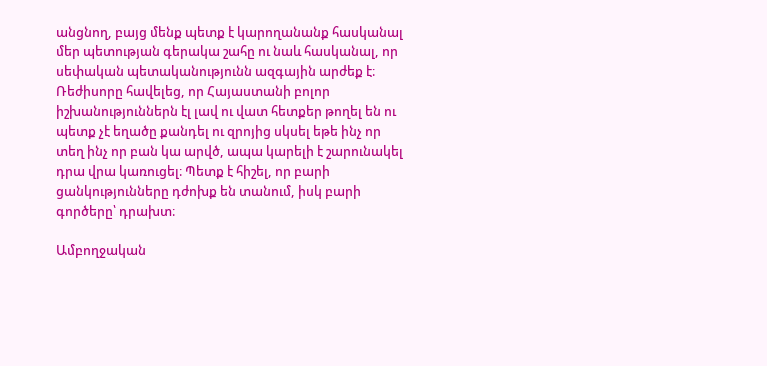անցնող, բայց մենք պետք է կարողանանք հասկանալ մեր պետության գերակա շահը ու նաև հասկանալ, որ սեփական պետականությունն ազգային արժեք է։
Ռեժիսորը հավելեց, որ Հայաստանի բոլոր իշխանություններն էլ լավ ու վատ հետքեր թողել են ու պետք չէ եղածը քանդել ու զրոյից սկսել եթե ինչ որ տեղ ինչ որ բան կա արվծ, ապա կարելի է շարունակել դրա վրա կառուցել։ Պետք է հիշել, որ բարի ցանկությունները դժոխք են տանում, իսկ բարի գործերը՝ դրախտ։

Ամբողջական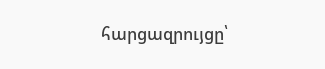հարցազրույցը՝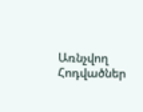Առնչվող Հոդվածներ